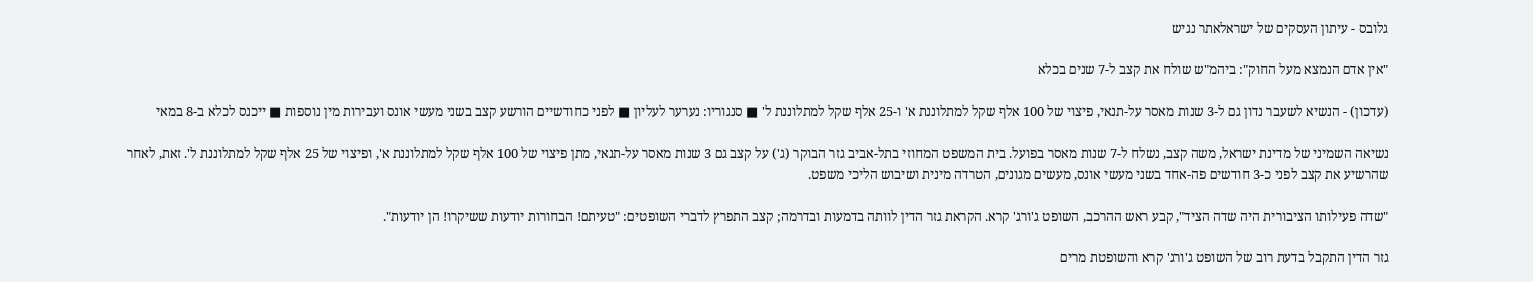גלובס - עיתון העסקים של ישראלאתר נגיש

"אין אדם הנמצא מעל החוק": ביהמ"ש שולח את קצב ל-7 שנים בכלא

(עדכון) - הנשיא לשעבר נדון גם ל-3 שנות מאסר על-תנאי, פיצוי של 100 אלף שקל למתלוננת א' ו-25 אלף שקל למתלוננת ל' ■ סנגוריו: נערער לעליון ■ לפני כחודשיים הורשע קצב בשני מעשי אונס ועבירות מין נוספות ■ ייכנס לכלא ב-8 במאי

נשיאה השמיני של מדינת ישראל, משה קצב, נשלח ל-7 שנות מאסר בפועל. בית המשפט המחוזי בתל-אביב גזר הבוקר (ג') על קצב גם 3 שנות מאסר על-תנאי, מתן פיצוי של 100 אלף שקל למתלוננת א', ופיצוי של 25 אלף שקל למתלוננת ל'. זאת, לאחר שהרשיע את קצב לפני כ-3 חודשים פה-אחד בשני מעשי אונס, מעשים מגונים, הטרדה מינית ושיבוש הליכי משפט.

"שדה פעילותו הציבורית היה שדה הציד", קבע ראש ההרכב, השופט ג'ורג' קרא. הקראת גזר הדין לוותה בדמעות ובדרמה; קצב התפרץ לדברי השופטים: "טעיתם! הבחורות יודעות ששיקרו! הן יודעות".

גזר הדין התקבל בדעת רוב של השופט ג'ורג' קרא והשופטת מרים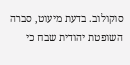סוקולוב. בדעת מיעוט, סברה השופטת יהודית שבח כי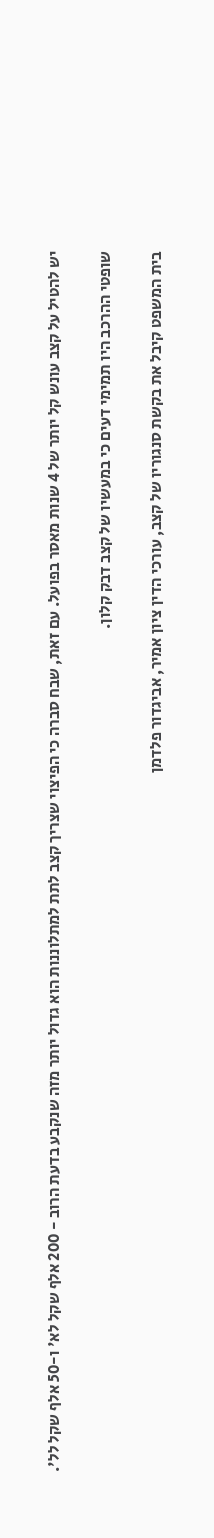יש להטיל על קצב עונש קל יותר של 4 שנות מאסר בפועל. עם זאת, שבח סברה כי הפיצוי שצריך קצב לתת למתלוננות הוא גדול יותר מזה שנקבע בדעת הרוב - 200 אלף שקל לא' ו-50 אלף שקל לל'.

שופטי ההרכב היו תמימי דעים כי במעשיו של קצב דבק קלון.

בית המשפט קיבל את בקשת סנגוריו של קצב, עורכי הדין ציון אמיר, אביגדור פלדמן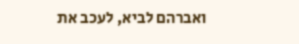ואברהם לביא, לעכב את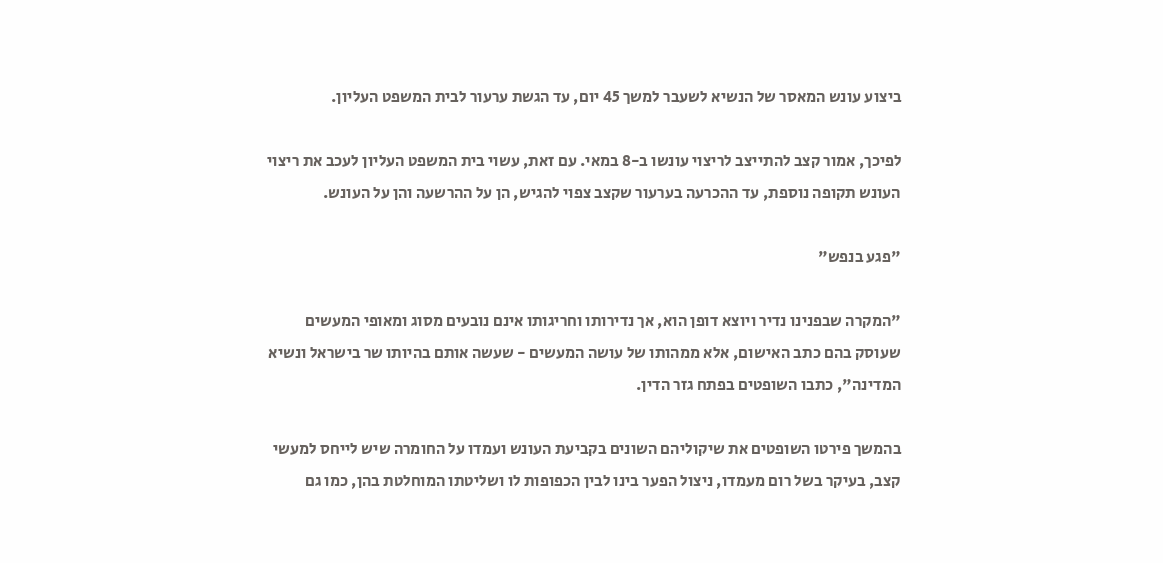ביצוע עונש המאסר של הנשיא לשעבר למשך 45 יום, עד הגשת ערעור לבית המשפט העליון.

לפיכך, אמור קצב להתייצב לריצוי עונשו ב-8 במאי. עם זאת, עשוי בית המשפט העליון לעכב את ריצוי העונש תקופה נוספת, עד ההכרעה בערעור שקצב צפוי להגיש, הן על ההרשעה והן על העונש.

"פגע בנפש"

"המקרה שבפנינו נדיר ויוצא דופן הוא, אך נדירותו וחריגותו אינם נובעים מסוג ומאופי המעשים שעוסק בהם כתב האישום, אלא ממהותו של עושה המעשים - שעשה אותם בהיותו שר בישראל ונשיא המדינה", כתבו השופטים בפתח גזר הדין.

בהמשך פירטו השופטים את שיקוליהם השונים בקביעת העונש ועמדו על החומרה שיש לייחס למעשי קצב, בעיקר בשל רום מעמדו, ניצול הפער בינו לבין הכפופות לו ושליטתו המוחלטת בהן, כמו גם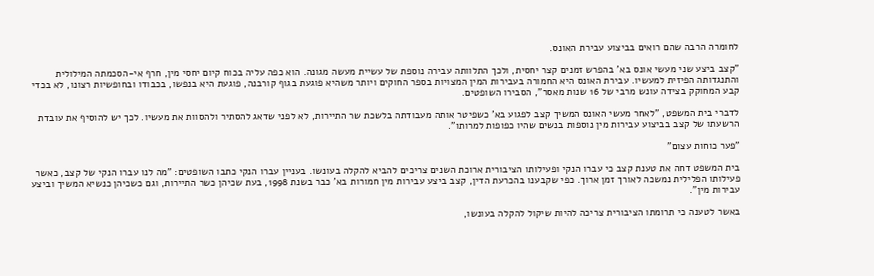לחומרה הרבה שהם רואים בביצוע עבירת האונס.

"קצב ביצע שני מעשי אונס בא' בהפרש זמנים קצר יחסית, ולכך התלוותה עבירה נוספת של עשיית מעשה מגונה. הוא כפה עליה בכוח קיום יחסי מין, חרף אי-הסכמתה המילולית והתנגדותה הפיזית למעשיו. עבירת האונס היא החמורה בעבירות המין המצויות בספר החוקים ויותר משהיא פוגעת בגוף קורבנה, פוגעת היא בנפשו, בכבודו ובחופשיות רצונו, לא בכדי קבע המחוקק בצידה עונש מרבי של 16 שנות מאסר", הסבירו השופטים.

לדברי בית המשפט, "לאחר מעשי האונס המשיך קצב לפגוע בא' כשפיטר אותה מעבודתה בלשכת שר התיירות, לא לפני שדאג להסתיר ולהסוות את מעשיו. לכך יש להוסיף את עובדת הרשעתו של קצב בביצוע עבירות מין נוספות בנשים שהיו כפופות למרותו".

"פער כוחות עצום"

בית המשפט דחה את טענת קצב כי עברו הנקי ופעילותו הציבורית ארוכת השנים צריכים להביא להקלה בעונשו. בעניין עברו הנקי כתבו השופטים: "מה לנו עברו הנקי של קצב, כאשר פעילותו הפלילית נמשכה לאורך זמן ארוך. כפי שקבענו בהכרעת הדין, קצב ביצע עבירות מין חמורות בא' כבר בשנת 1998, בעת שכיהן כשר התיירות, וגם כשכיהן כנשיא המשיך וביצע עבירות מין".

באשר לטענה כי תרומתו הציבורית צריכה להיות שיקול להקלה בעונשו,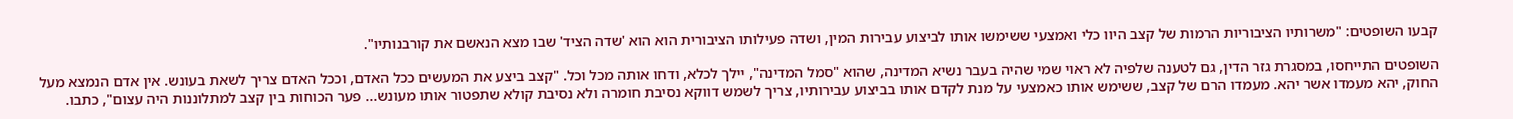קבעו השופטים: "משרותיו הציבוריות הרמות של קצב היוו כלי ואמצעי ששימשו אותו לביצוע עבירות המין, ושדה פעילותו הציבורית הוא הוא 'שדה הציד' שבו מצא הנאשם את קורבנותיו".

השופטים התייחסו, במסגרת גזר הדין, גם לטענה שלפיה לא ראוי שמי שהיה בעבר נשיא המדינה, שהוא "סמל המדינה", יילך לכלא, ודחו אותה מכל וכל. "קצב ביצע את המעשים ככל האדם, וככל האדם צריך לשאת בעונש. אין אדם הנמצא מעל החוק, יהא מעמדו אשר יהא. מעמדו הרם של קצב, ששימש אותו כאמצעי על מנת לקדם אותו בביצוע עבירותיו, צריך לשמש דווקא נסיבת חומרה ולא נסיבת קולא שתפטור אותו מעונש... פער הכוחות בין קצב למתלוננות היה עצום", כתבו.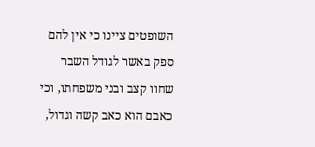השופטים ציינו כי אין להם ספק באשר לגודל השבר שחוו קצב ובני משפחתו, וכי כאבם הוא כאב קשה וגדול,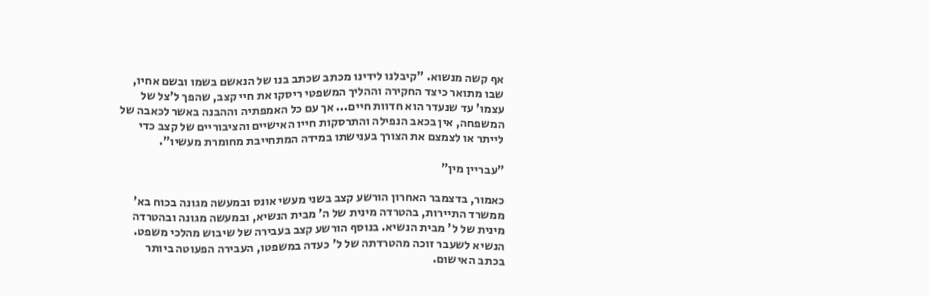אף קשה מנשוא. "קיבלנו לידינו מכתב שכתב בנו של הנאשם בשמו ובשם אחיו, שבו מתואר כיצד החקירה וההליך המשפטי ריסקו את חיי קצב, שהפך ל'צל של עצמו' עד שנעדר הוא חדוות חיים... אך עם כל האמפתיה וההבנה באשר לכאבה של המשפחה, אין בכאב הנפילה והתרסקות חייו האישיים והציבוריים של קצב כדי לייתר או לצמצם את הצורך בענישתו במידה המתחייבת מחומרת מעשיו".

"עבריין מין"

כאמור, בדצמבר האחרון הורשע קצב בשני מעשי אונס ובמעשה מגונה בכוח בא' ממשרד התיירות, בהטרדה מינית של ה' מבית הנשיא, ובמעשה מגונה ובהטרדה מינית של ל' מבית הנשיא. בנוסף הורשע קצב בעבירה של שיבוש מהלכי משפט. הנשיא לשעבר זוכה מהטרדתה של ל' כעדה במשפטו, העבירה הפעוטה ביותר בכתב האישום.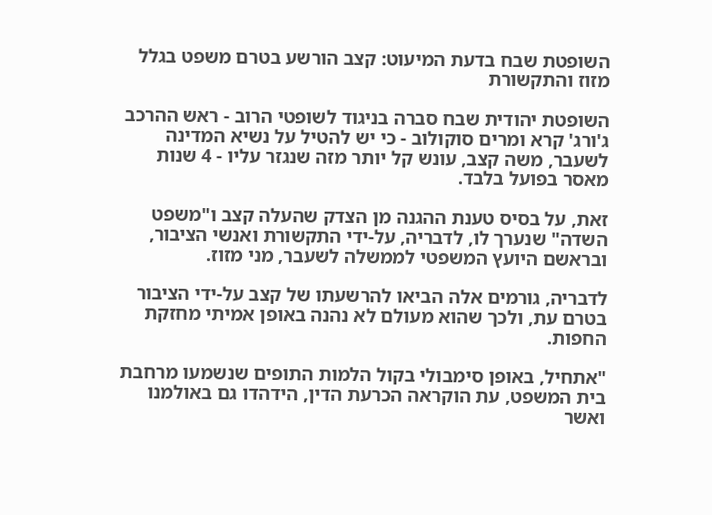השופטת שבח בדעת המיעוט: קצב הורשע בטרם משפט בגלל מזוז והתקשורת

השופטת יהודית שבח סברה בניגוד לשופטי הרוב - ראש ההרכב ג'ורג' קרא ומרים סוקולוב - כי יש להטיל על נשיא המדינה לשעבר, משה קצב, עונש קל יותר מזה שנגזר עליו - 4 שנות מאסר בפועל בלבד.

זאת, על בסיס טענת ההגנה מן הצדק שהעלה קצב ו"משפט השדה" שנערך לו, לדבריה, על-ידי התקשורת ואנשי הציבור, ובראשם היועץ המשפטי לממשלה לשעבר, מני מזוז.

לדבריה, גורמים אלה הביאו להרשעתו של קצב על-ידי הציבור בטרם עת, ולכך שהוא מעולם לא נהנה באופן אמיתי מחזקת החפות.

"אתחיל, באופן סימבולי בקול הלמות התופים שנשמעו מרחבת בית המשפט, עת הוקראה הכרעת הדין, הידהדו גם באולמנו ואשר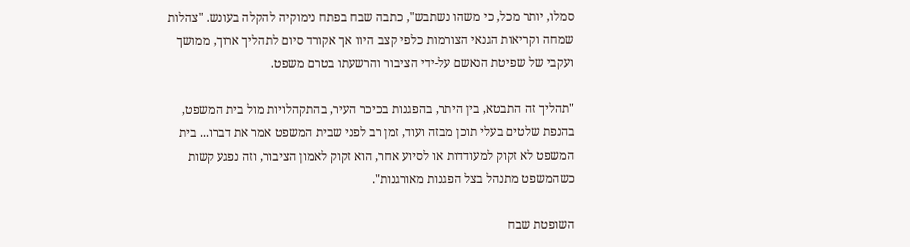סמלו, יותר מכל, כי משהו נשתבש", כתבה שבח בפתח נימוקיה להקלה בעונש. "צהלות שמחה וקריאות הגנאי הצורמות כלפי קצב היוו אך אקורד סיום לתהליך ארוך, ממושך ועקבי של שפיטת הנאשם על-ידי הציבור והרשעתו בטרם משפט.

"תהליך זה התבטא, בין היתר, בהפגנות בכיכר העיר, בהתקהלויות מול בית המשפט, בהנפת שלטים בעלי תוכן מבזה ועוד, זמן רב לפני שבית המשפט אמר את דברו... בית המשפט לא זקוק למעודדות או לסיוע אחר, הוא זקוק לאמון הציבור, וזה נפגע קשות כשהמשפט מתנהל בצל הפגנות מאורגנות".

השופטת שבח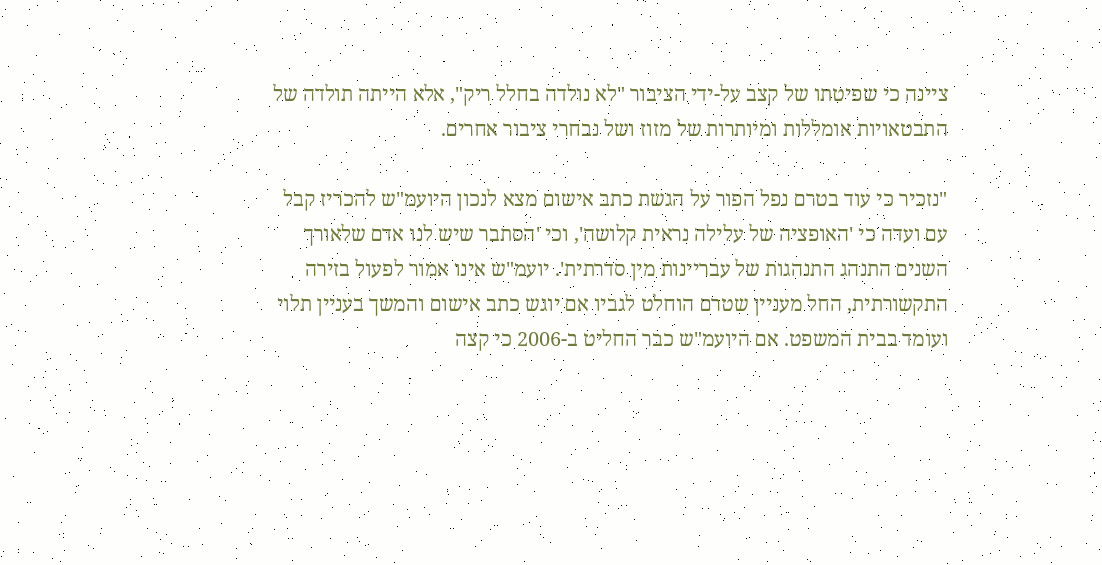ציינה כי שפיטתו של קצב על-ידי הציבור "לא נולדה בחלל ריק", אלא הייתה תולדה של התבטאויות אומללות ומיותרות של מזוז ושל נבחרי ציבור אחרים.

"נזכיר כי עוד בטרם נפל הפור על הגשת כתב אישום מצא לנכון היועמ"ש להכריז קבל עם ועדה כי 'האופציה של עלילה נראית קלושה', וכי 'הסתבר שיש לנו אדם שלאורך השנים התנהג התנהגות של עבריינות מין סדרתית'. יועמ"ש אינו אמור לפעול בזירה התקשורתית, החל מעניין שטרם הוחלט לגביו אם יוגש כתב אישום והמשך בעניין תלוי ועומד בבית המשפט. אם היועמ"ש כבר החליט ב-2006 כי קצה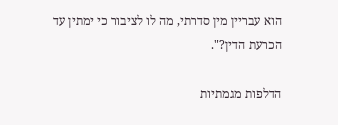הוא עבריין מין סדרתי, מה לו לציבור כי ימתין עד הכרעת הדין?".

הדלפות מגמתיות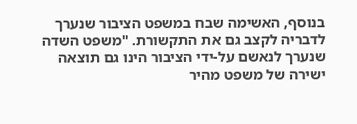בנוסף, האשימה שבח במשפט הציבור שנערך לדבריה לקצב גם את התקשורת. "משפט השדה שנערך לנאשם על-ידי הציבור הינו גם תוצאה ישירה של משפט מהיר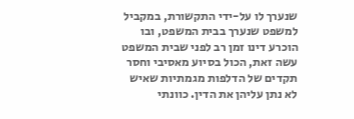שנערך לו על-ידי התקשורת, במקביל למשפט שנערך בבית המשפט, ובו הוכרע דינו זמן רב לפני שבית המשפט עשה זאת, הכול בסיוע מאסיבי וחסר תקדים של הדלפות מגמתיות שאיש לא נתן עליהן את הדין. כוונתי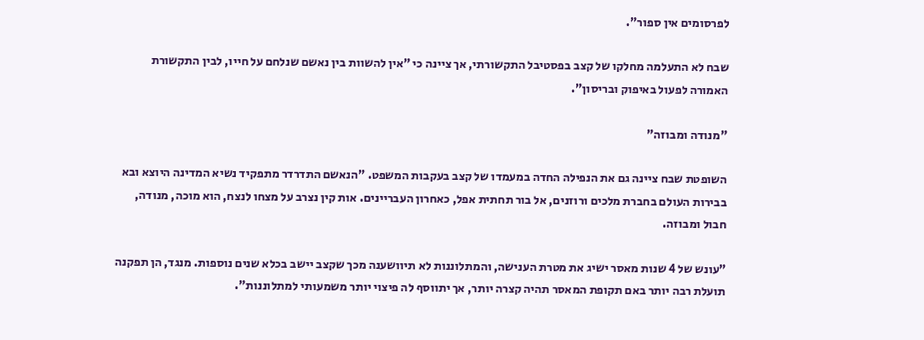לפרסומים אין ספור".

שבח לא התעלמה מחלקו של קצב בפסטיבל התקשורתי, אך ציינה כי "אין להשוות בין נאשם שנלחם על חייו, לבין התקשורת האמורה לפעול באיפוק ובריסון".

"מנודה ומבוזה"

השופטת שבח ציינה גם את הנפילה החדה במעמדו של קצב בעקבות המשפט. "הנאשם התדרדר מתפקיד נשיא המדינה היוצא ובא בבירות העולם בחברת מלכים ורוזנים, אל בור תחתית אפל, כאחרון העבריינים. אות קין נצרב על מצחו לנצח, הוא מוכה, מנודה, חבול ומבוזה.

"עונש של 4 שנות מאסר ישיג את מטרת הענישה, והמתלוננות לא תיוושענה מכך שקצב יישב בכלא שנים נוספות. מנגד, הן תפקנה תועלת רבה יותר באם תקופת המאסר תהיה קצרה יותר, אך יתווסף לה פיצוי יותר משמעותי למתלוננות".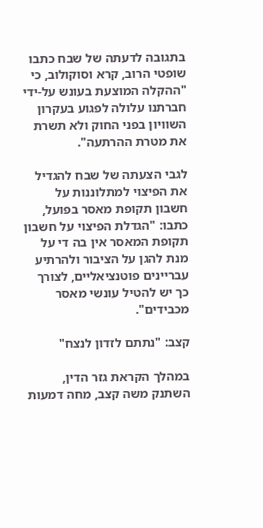בתגובה לדעתה של שבח כתבו שופטי הרוב, קרא וסוקולוב, כי "ההקלה המוצעת בעונש על-ידי חברתנו עלולה לפגוע בעקרון השוויון בפני החוק ולא תשרת את מטרת ההרתעה".

לגבי הצעתה של שבח להגדיל את הפיצוי למתלוננות על חשבון תקופת מאסר בפועל, כתבו: "הגדלת הפיצוי על חשבון תקופת המאסר אין בה די על מנת להגן על הציבור ולהרתיע עבריינים פוטנציאליים, לצורך כך יש להטיל עונשי מאסר מכבידים".

קצב: "נתתם לזדון לנצח"

במהלך הקראת גזר הדין, השתנק משה קצב, מחה דמעות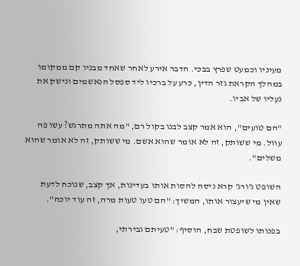מעיניו וכמעט שפרץ בבכי. הדבר אירע לאחר שאחד מבניו קם ממקומו במהלך הקראת גזר הדין, כרע על ברכיו ליד ספסל הנאשמים ונישק את נעליו של אביו.

"הם טועים", הוא אמר קצב לבנו בקול רם, "מה אתה מתרגש? עשו פה עוול. מי ששותק, זה לא אומר שהוא אשם. מי ששותק, זה לא אומר שהוא משלים".

השופט ג'ורג' קרא ניסה להסות אותו בעדינות, אך קצב, שנוכח לדעת שאין מי שיעצור אותו, המשיך: "הם טעו טעות מרה, זה עוד יוכח".

בפנותו לשופטת שבח, הוסיף: "טעיתם גבירתי,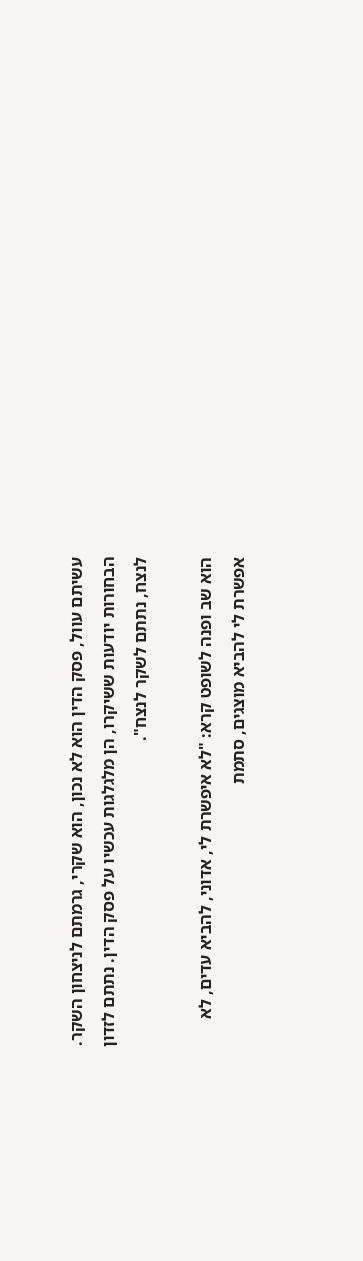עשיתם עוול, פסק הדין הוא לא נכון, הוא שקרי, גרמתם לניצחון השקר. הבחורות יודעות ששיקרו, הן מלגלגות עכשיו על פסק הדין. נתתם לזדון לנצח, נתתם לשקר לנצח".

הוא שב ופנה לשופט קרא: "לא איפשרת לי, אדוני, להביא עדים, לא אפשרת לי להביא מוצגים, סתמת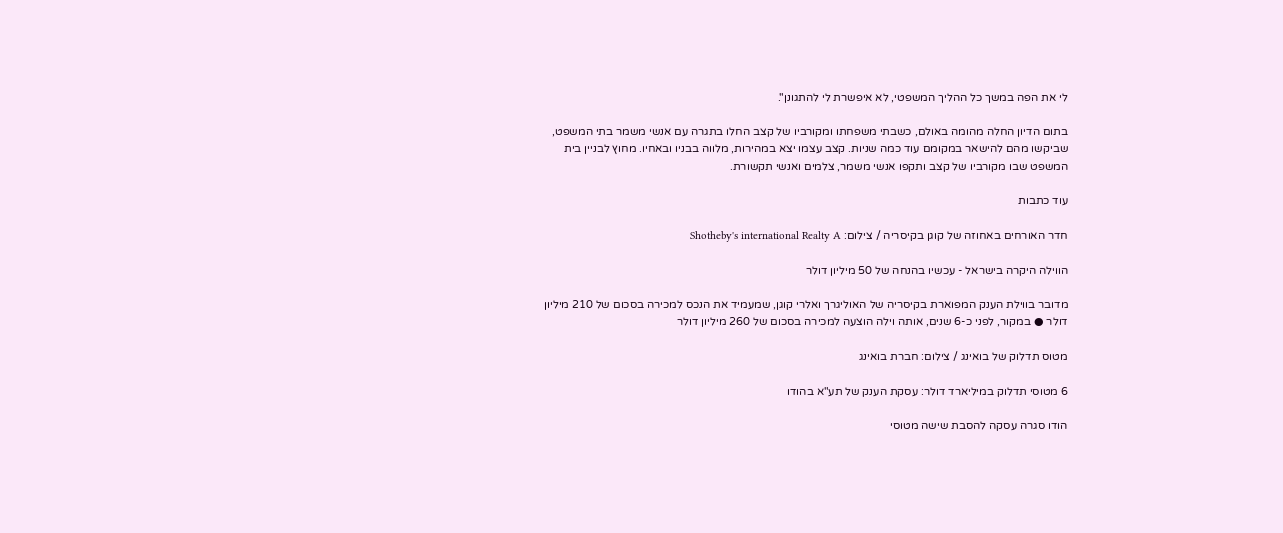לי את הפה במשך כל ההליך המשפטי, לא איפשרת לי להתגונן".

בתום הדיון החלה מהומה באולם, כשבתי משפחתו ומקורביו של קצב החלו בתגרה עם אנשי משמר בתי המשפט, שביקשו מהם להישאר במקומם עוד כמה שניות. קצב עצמו יצא במהירות, מלווה בבניו ובאחיו. מחוץ לבניין בית המשפט שבו מקורביו של קצב ותקפו אנשי משמר, צלמים ואנשי תקשורת.

עוד כתבות

חדר האורחים באחוזה של קוגן בקיסריה / צילום: Shotheby's international Realty A

הווילה היקרה בישראל - עכשיו בהנחה של 50 מיליון דולר

מדובר בווילת הענק המפוארת בקיסריה של האוליגרך ואלרי קוגן, שמעמיד את הנכס למכירה בסכום של 210 מיליון דולר ● במקור, לפני כ-6 שנים, אותה וילה הוצעה למכירה בסכום של 260 מיליון דולר

מטוס תדלוק של בואינג / צילום: חברת בואינג

6 מטוסי תדלוק במיליארד דולר: עסקת הענק של תע"א בהודו

הודו סגרה עסקה להסבת שישה מטוסי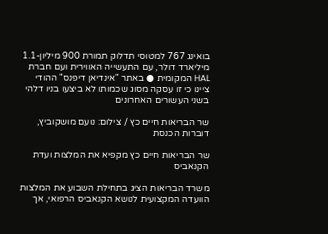בואינג 767 למטוסי תדלוק תמורת 900 מיליון-1.1 מיליארד דולר, עם התעשייה האווירית ועם חברת HAL המקומית ● באתר "אינדיאן דיפנס" ההודי ציינו כי זו עסקה מסוג שכמותו לא ביצעו בניו דלהי בשני העשורים האחרונים

שר הבריאות חיים כץ / צילום: נועם מושקוביץ, דוברות הכנסת

שר הבריאות חיים כץ מקפיא את המלצות ועדת הקנאביס

משרד הבריאות הציג בתחילת השבוע את המלצות הוועדה המקצועית לנושא הקנאביס הרפואי, אך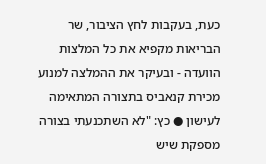כעת, בעקבות לחץ הציבור, שר הבריאות מקפיא את כל המלצות הוועדה - ובעיקר את ההמלצה למנוע מכירת קנאביס בתצורה המתאימה לעישון ● כץ: "לא השתכנעתי בצורה מספקת שיש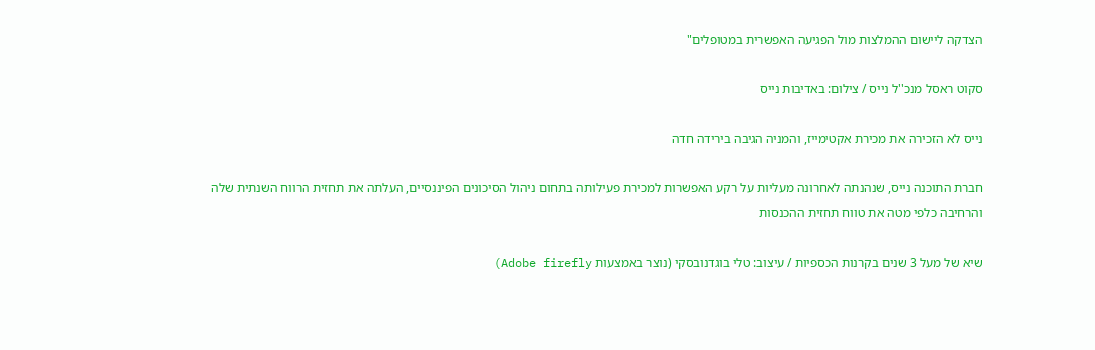הצדקה ליישום ההמלצות מול הפגיעה האפשרית במטופלים"

סקוט ראסל מנכ''ל נייס / צילום: באדיבות נייס

נייס לא הזכירה את מכירת אקטימייז, והמניה הגיבה בירידה חדה

חברת התוכנה נייס, שנהנתה לאחרונה מעליות על רקע האפשרות למכירת פעילותה בתחום ניהול הסיכונים הפיננסיים, העלתה את תחזית הרווח השנתית שלה והרחיבה כלפי מטה את טווח תחזית ההכנסות

שיא של מעל 3 שנים בקרנות הכספיות / עיצוב: טלי בוגדנובסקי (נוצר באמצעות Adobe firefly)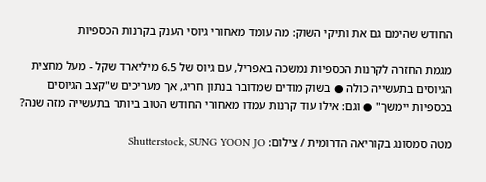החודש שהימם גם את ותיקי השוק: מה עומד מאחורי גיוסי הענק בקרנות הכספיות

מגמת החזרה לקרנות הכספיות נמשכה באפריל, עם גיוס של 6.5 מיליארד שקל - מעל מחצית הגיוסים בתעשייה כולה ● בשוק מודים שמדובר בנתון חריג, אך מעריכים ש"קצב הגיוסים בכספיות יימשך" ● וגם: אילו עוד קרנות עמדו מאחורי החודש הטוב ביותר בתעשייה מזה שנה?

מטה סמסונג בקוריאה הדרומית / צילום: Shutterstock, SUNG YOON JO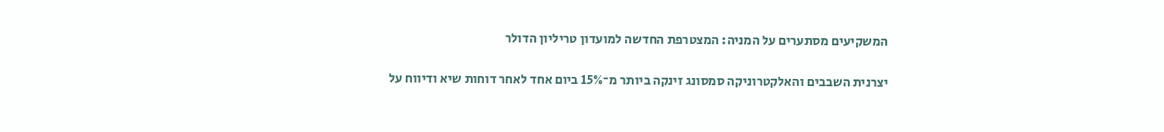המשקיעים מסתערים על המניה: המצטרפת החדשה למועדון טריליון הדולר

יצרנית השבבים והאלקטרוניקה סמסונג זינקה ביותר מ־15% ביום אחד לאחר דוחות שיא ודיווח על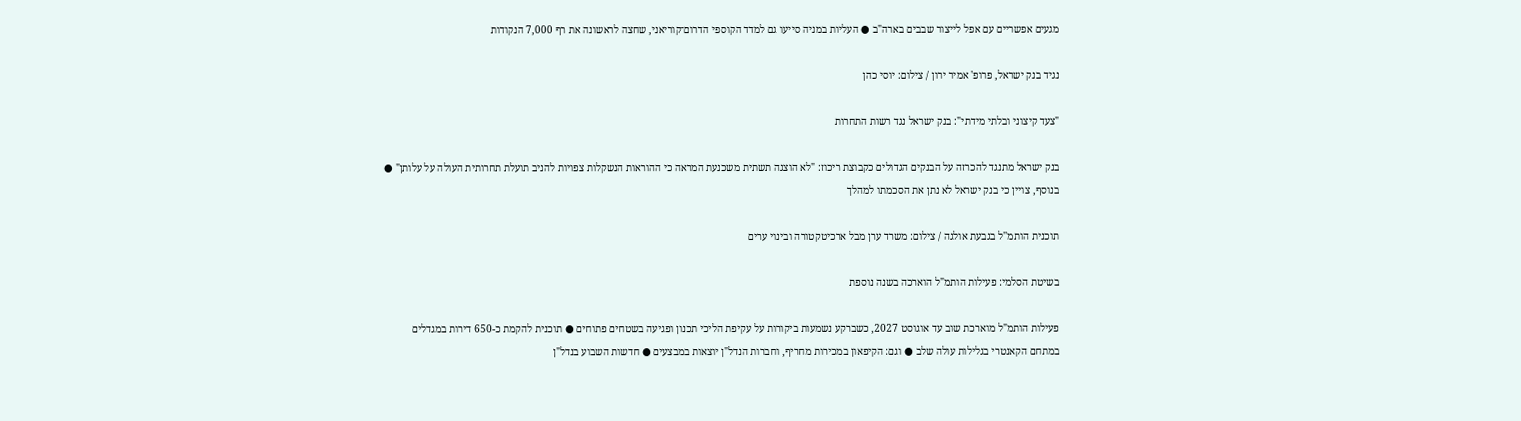מגעים אפשריים עם אפל לייצור שבבים בארה"ב ● העליות במניה סייעו גם למדד הקוספי הדרום־קוריאני, שחצה לראשונה את רף 7,000 הנקודות

נגיד בנק ישראל, פרופ' אמיר ירון / צילום: יוסי כהן

"צעד קיצוני ובלתי מידתי": בנק ישראל נגד רשות התחרות

בנק ישראל מתנגד להכרזה על הבנקים הגדולים כקבוצת ריכוז: "לא הוצגה תשתית משכנעת המראה כי ההוראות הנשקלות צפויות להניב תועלת תחרותית העולה על עלותן" ● בנוסף, צויין כי בנק ישראל לא נתן את הסכמתו למהלך

תוכנית הותמ''ל בגבעת אולגה / צילום: משרד ערן מבל ארכיטקטורה ובינוי ערים

בשיטת הסלמי: פעילות הותמ"ל הוארכה בשנה נוספת

פעילות הותמ"ל מוארכת שוב עד אוגוסט 2027, כשברקע נשמעות ביקורות על עקיפת הליכי תכנון ופגיעה בשטחים פתוחים ● תוכנית להקמת כ-650 דירות במגדלים במתחם הקאנטרי בגלילות עולה שלב ● וגם: הקיפאון במכירות מחריף, וחברות הנדל"ן יוצאות במבצעים ● חדשות השבוע בנדל"ן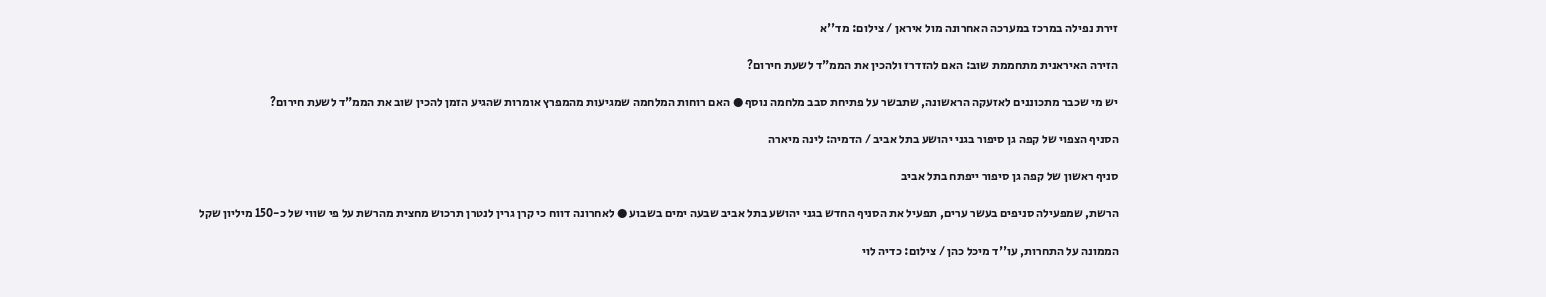זירת נפילה במרכז במערכה האחרונה מול איראן / צילום: מד''א

הזירה האיראנית מתחממת שוב: האם להזדרז ולהכין את הממ"ד לשעת חירום?

יש מי שכבר מתכוננים לאזעקה הראשונה, שתבשר על פתיחת סבב מלחמה נוסף ● האם רוחות המלחמה שמגיעות מהמפרץ אומרות שהגיע הזמן להכין שוב את הממ"ד לשעת חירום?

הסניף הצפוי של קפה גן סיפור בגני יהושע בתל אביב / הדמיה: לינה מיארה

סניף ראשון של קפה גן סיפור ייפתח בתל אביב

הרשת, שמפעילה סניפים בעשר ערים, תפעיל את הסניף החדש בגני יהושע בתל אביב שבעה ימים בשבוע ● לאחרונה דווח כי קרן גרין לנטרן תרכוש מחצית מהרשת על פי שווי של כ-150 מיליון שקל

הממונה על התחרות, עו''ד מיכל כהן / צילום: כדיה לוי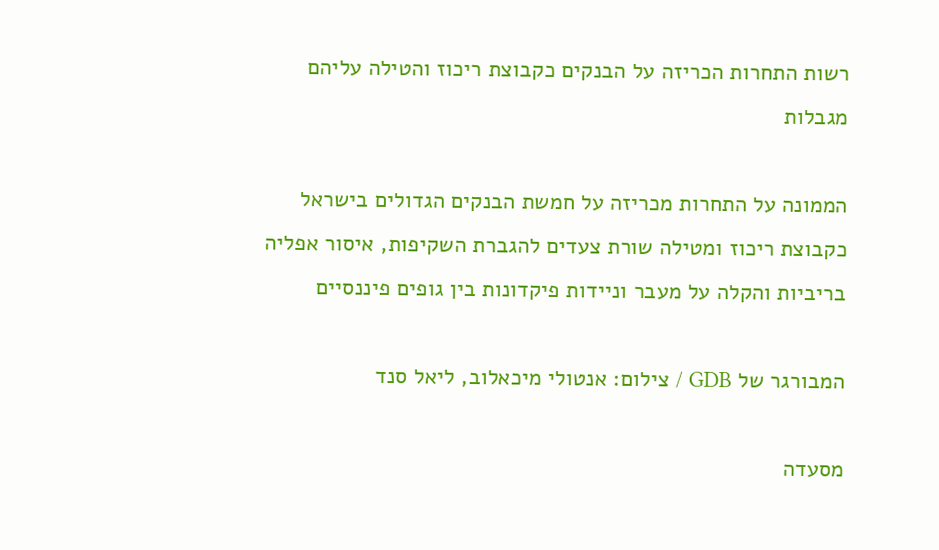רשות התחרות הכריזה על הבנקים כקבוצת ריכוז והטילה עליהם מגבלות

הממונה על התחרות מכריזה על חמשת הבנקים הגדולים בישראל כקבוצת ריכוז ומטילה שורת צעדים להגברת השקיפות, איסור אפליה בריביות והקלה על מעבר וניידות פיקדונות בין גופים פיננסיים

המבורגר של GDB / צילום: אנטולי מיכאלוב, ליאל סנד

מסעדה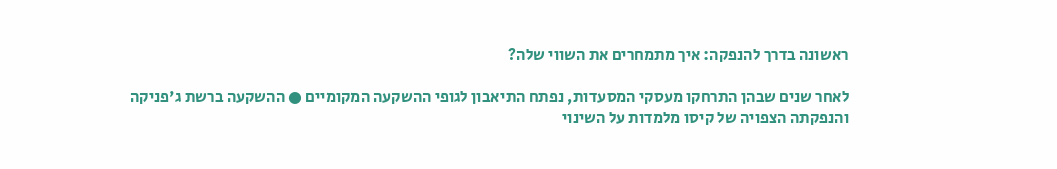ראשונה בדרך להנפקה: איך מתמחרים את השווי שלה?

לאחר שנים שבהן התרחקו מעסקי המסעדות, נפתח התיאבון לגופי ההשקעה המקומיים ● ההשקעה ברשת ג'פניקה והנפקתה הצפויה של קיסו מלמדות על השינוי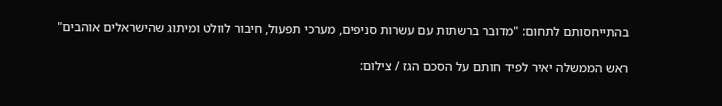בהתייחסותם לתחום: "מדובר ברשתות עם עשרות סניפים, מערכי תפעול, חיבור לוולט ומיתוג שהישראלים אוהבים"

ראש הממשלה יאיר לפיד חותם על הסכם הגז / צילום: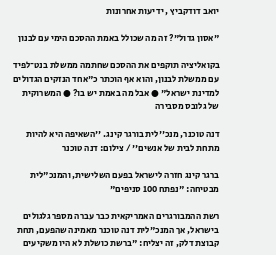יואב דודקביץ , ידיעות אחרונות

"אסון גדול"? זה מה שכולל באמת ההסכם הימי עם לבנון

בקואליציה תוקפים את ההסכם שחתמה ממשלת בנט־לפיד עם ממשלת לבנון, והוא אף הוכתר כ"אחד הנזקים הגדולים למדינת ישראל" ● אבל מה באמת יש בו? ● המשרוקית של גלובס מסבירה

דנה טוכנר, מנכ''לית בורגר קינג. ''השאיפה היא להיות מתחת לבית של אנשים'' / צילום: דנה טוכנר

ברגר קינג חזרה לישראל בפעם השלישית, והמנכ"לית מבטיחה: "נפתח 100 סניפים"

רשת ההמבורגרים האמריקאית כבר עברה מספר גלגולים בישראל, אך המנכ"לית דנה טוכנר מאמינה שהפעם, תחת קבוצת דלק, זה יצליח: "ברשת כושלת לא היו משקיעים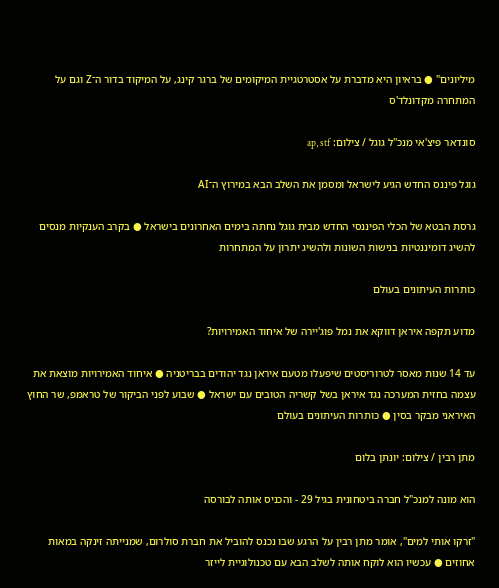מיליונים" ● בראיון היא מדברת על אסטרטגיית המיקומים של ברגר קינג, על המיקוד בדור ה־Z וגם על המתחרה מקדונלד'ס

סונדאר פיצ'אי מנכ''ל גוגל / צילום: ap, stf

גוגל פיננס החדש הגיע לישראל ומסמן את השלב הבא במירוץ ה־AI

גרסת הבטא של הכלי הפיננסי החדש מבית גוגל נחתה בימים האחרונים בישראל ● בקרב הענקיות מנסים להשיג דומיננטיות בנישות השונות ולהשיג יתרון על המתחרות

כותרות העיתונים בעולם

מדוע תקפה איראן דווקא את נמל פוג'יירה של איחוד האמירויות?

עד 14 שנות מאסר לטרוריסטים שיפעלו מטעם איראן נגד יהודים בבריטניה ● איחוד האמירויות מוצאת את עצמה בחזית המערכה נגד איראן בשל קשריה הטובים עם ישראל ● שבוע לפני הביקור של טראמפ, שר החוץ האיראני מבקר בסין ● כותרות העיתונים בעולם

מתן רבין / צילום: יונתן בלום

הוא מונה למנכ"ל חברה ביטחונית בגיל 29 - והכניס אותה לבורסה

"זרקו אותי למים", אומר מתן רבין על הרגע שבו נכנס להוביל את חברת סולרום, שמנייתה זינקה במאות אחוזים ● עכשיו הוא לוקח אותה לשלב הבא עם טכנולוגיית לייזר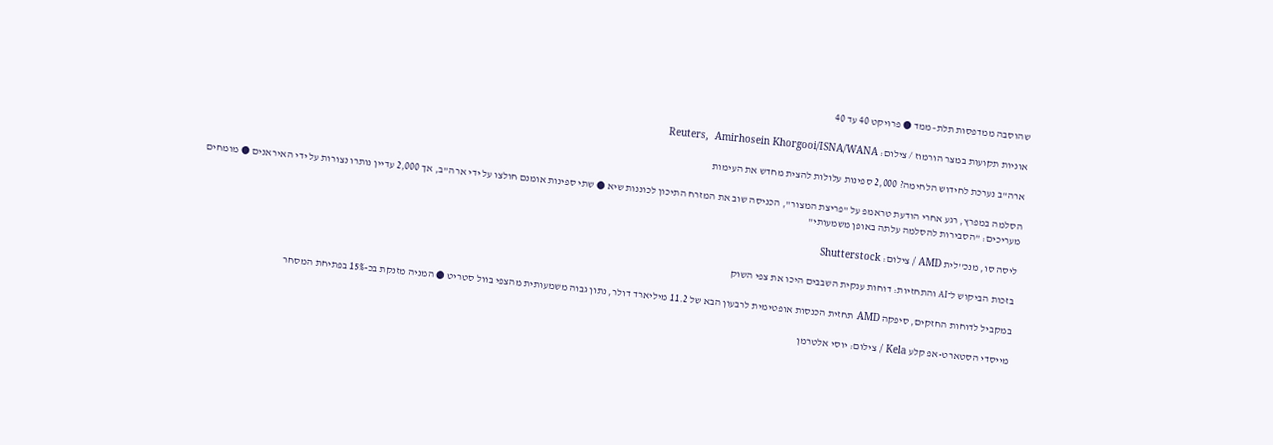שהוסבה ממדפסות תלת–ממד ● פרויקט 40 עד 40

אוניות תקועות במצר הורמוז / צילום: Reuters,  Amirhosein Khorgooi/ISNA/WANA

ארה"ב נערכת לחידוש הלחימה? 2,000 ספינות עלולות להצית מחדש את העימות

הסלמה במפרץ, רגע אחרי הודעת טראמפ על "פריצת המצור", הכניסה שוב את המזרח התיכון לכוננות שיא ● שתי ספינות אומנם חולצו על ידי ארה"ב, אך 2,000 עדיין נותרו נצורות על ידי האיראנים ● מומחים מעריכים: "הסבירות להסלמה עלתה באופן משמעותי"

ליסה סו, מנכ''לית AMD / צילום: Shutterstock

בזכות הביקוש ל־AI והתחזיות: דוחות ענקית השבבים היכו את צפי השוק

במקביל לדוחות החזקים, סיפקה AMD תחזית הכנסות אופטימית לרבעון הבא של 11.2 מיליארד דולר, נתון גבוה משמעותית מהצפי בוול סטריט ● המניה מזנקת בכ-15% בפתיחת המסחר

מייסדי הסטארט-אפ קלע Kela / צילום: יוסי אלטרמן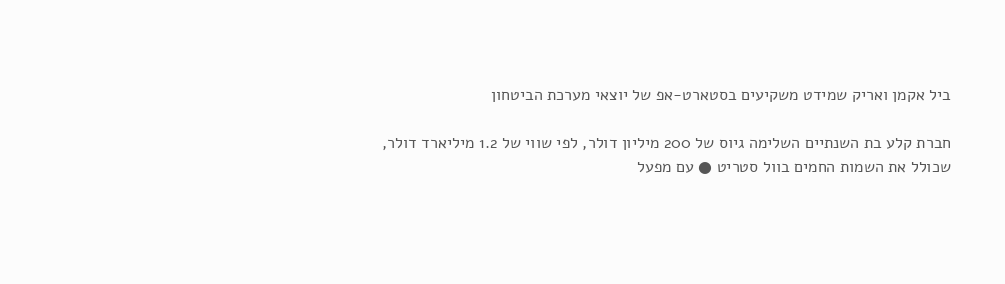ביל אקמן ואריק שמידט משקיעים בסטארט-אפ של יוצאי מערכת הביטחון

חברת קלע בת השנתיים השלימה גיוס של 200 מיליון דולר, לפי שווי של 1.2 מיליארד דולר, שכולל את השמות החמים בוול סטריט ● עם מפעל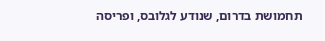תחמושת בדרום, שנודע לגלובס, ופריסה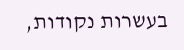בעשרות נקודות,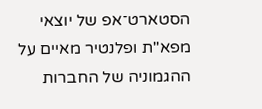הסטארט־אפ של יוצאי מפא"ת ופלנטיר מאיים על ההגמוניה של החברות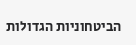הביטחוניות הגדולות